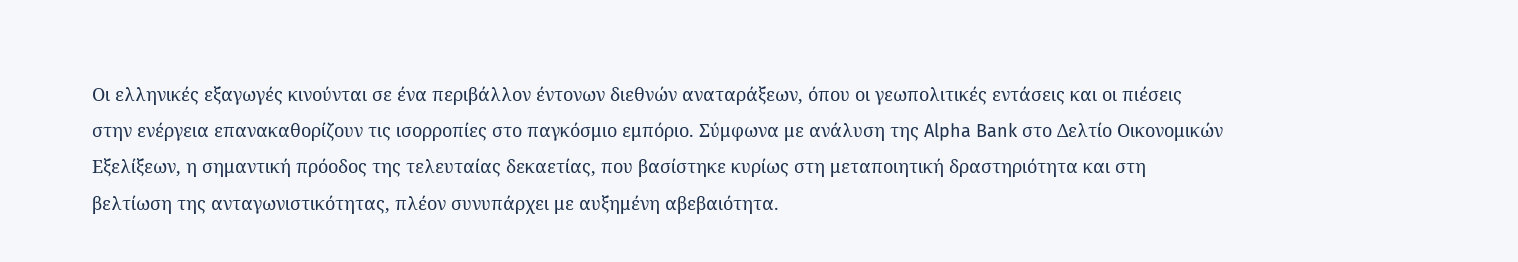Οι ελληνικές εξαγωγές κινούνται σε ένα περιβάλλον έντονων διεθνών αναταράξεων, όπου οι γεωπολιτικές εντάσεις και οι πιέσεις στην ενέργεια επανακαθορίζουν τις ισορροπίες στο παγκόσμιο εμπόριο. Σύμφωνα με ανάλυση της Alpha Bank στο Δελτίο Οικονομικών Εξελίξεων, η σημαντική πρόοδος της τελευταίας δεκαετίας, που βασίστηκε κυρίως στη μεταποιητική δραστηριότητα και στη βελτίωση της ανταγωνιστικότητας, πλέον συνυπάρχει με αυξημένη αβεβαιότητα.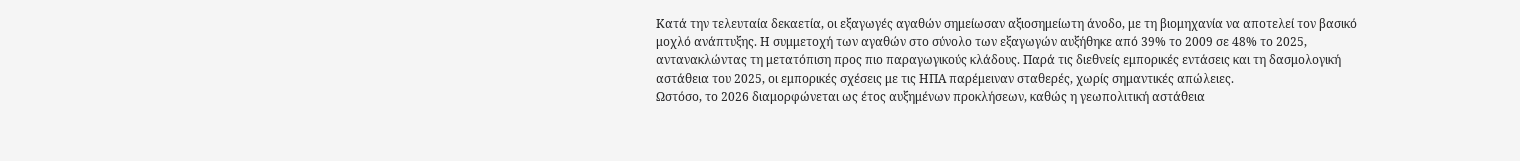Κατά την τελευταία δεκαετία, οι εξαγωγές αγαθών σημείωσαν αξιοσημείωτη άνοδο, με τη βιομηχανία να αποτελεί τον βασικό μοχλό ανάπτυξης. Η συμμετοχή των αγαθών στο σύνολο των εξαγωγών αυξήθηκε από 39% το 2009 σε 48% το 2025, αντανακλώντας τη μετατόπιση προς πιο παραγωγικούς κλάδους. Παρά τις διεθνείς εμπορικές εντάσεις και τη δασμολογική αστάθεια του 2025, οι εμπορικές σχέσεις με τις ΗΠΑ παρέμειναν σταθερές, χωρίς σημαντικές απώλειες.
Ωστόσο, το 2026 διαμορφώνεται ως έτος αυξημένων προκλήσεων, καθώς η γεωπολιτική αστάθεια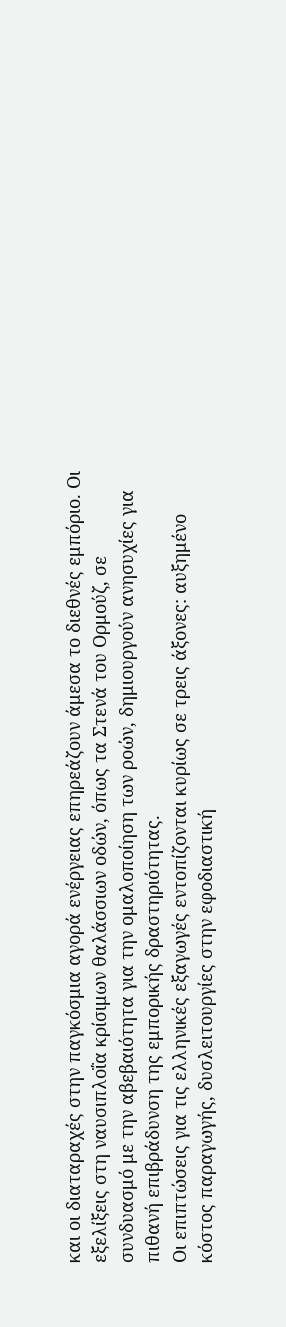και οι διαταραχές στην παγκόσμια αγορά ενέργειας επηρεάζουν άμεσα το διεθνές εμπόριο. Οι εξελίξεις στη ναυσιπλοΐα κρίσιμων θαλάσσιων οδών, όπως τα Στενά του Ορμούζ, σε συνδυασμό με την αβεβαιότητα για την ομαλοποίηση των ροών, δημιουργούν ανησυχίες για πιθανή επιβράδυνση της εμπορικής δραστηριότητας.
Οι επιπτώσεις για τις ελληνικές εξαγωγές εντοπίζονται κυρίως σε τρεις άξονες: αυξημένο κόστος παραγωγής, δυσλειτουργίες στην εφοδιαστική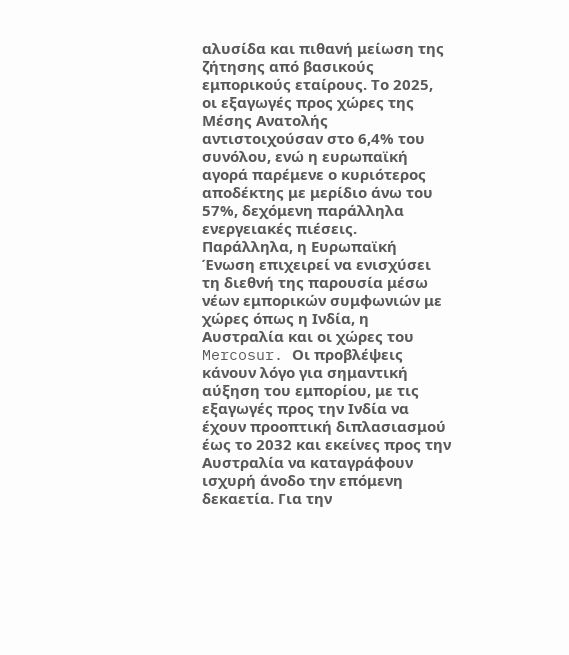αλυσίδα και πιθανή μείωση της ζήτησης από βασικούς εμπορικούς εταίρους. Το 2025, οι εξαγωγές προς χώρες της Μέσης Ανατολής αντιστοιχούσαν στο 6,4% του συνόλου, ενώ η ευρωπαϊκή αγορά παρέμενε ο κυριότερος αποδέκτης με μερίδιο άνω του 57%, δεχόμενη παράλληλα ενεργειακές πιέσεις.
Παράλληλα, η Ευρωπαϊκή Ένωση επιχειρεί να ενισχύσει τη διεθνή της παρουσία μέσω νέων εμπορικών συμφωνιών με χώρες όπως η Ινδία, η Αυστραλία και οι χώρες του Mercosur. Οι προβλέψεις κάνουν λόγο για σημαντική αύξηση του εμπορίου, με τις εξαγωγές προς την Ινδία να έχουν προοπτική διπλασιασμού έως το 2032 και εκείνες προς την Αυστραλία να καταγράφουν ισχυρή άνοδο την επόμενη δεκαετία. Για την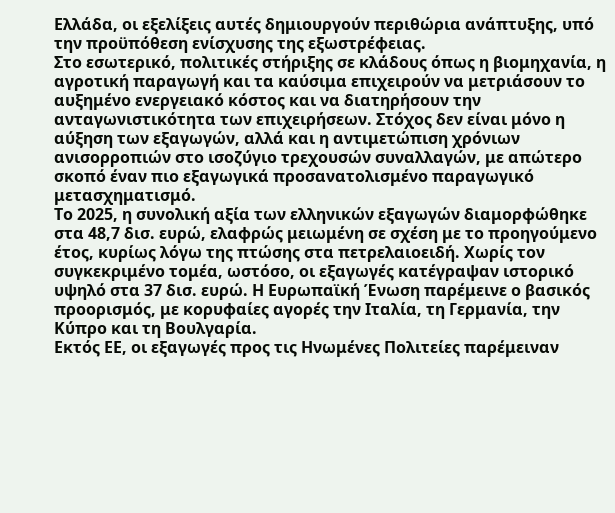Ελλάδα, οι εξελίξεις αυτές δημιουργούν περιθώρια ανάπτυξης, υπό την προϋπόθεση ενίσχυσης της εξωστρέφειας.
Στο εσωτερικό, πολιτικές στήριξης σε κλάδους όπως η βιομηχανία, η αγροτική παραγωγή και τα καύσιμα επιχειρούν να μετριάσουν το αυξημένο ενεργειακό κόστος και να διατηρήσουν την ανταγωνιστικότητα των επιχειρήσεων. Στόχος δεν είναι μόνο η αύξηση των εξαγωγών, αλλά και η αντιμετώπιση χρόνιων ανισορροπιών στο ισοζύγιο τρεχουσών συναλλαγών, με απώτερο σκοπό έναν πιο εξαγωγικά προσανατολισμένο παραγωγικό μετασχηματισμό.
Το 2025, η συνολική αξία των ελληνικών εξαγωγών διαμορφώθηκε στα 48,7 δισ. ευρώ, ελαφρώς μειωμένη σε σχέση με το προηγούμενο έτος, κυρίως λόγω της πτώσης στα πετρελαιοειδή. Χωρίς τον συγκεκριμένο τομέα, ωστόσο, οι εξαγωγές κατέγραψαν ιστορικό υψηλό στα 37 δισ. ευρώ. Η Ευρωπαϊκή Ένωση παρέμεινε ο βασικός προορισμός, με κορυφαίες αγορές την Ιταλία, τη Γερμανία, την Κύπρο και τη Βουλγαρία.
Εκτός ΕΕ, οι εξαγωγές προς τις Ηνωμένες Πολιτείες παρέμειναν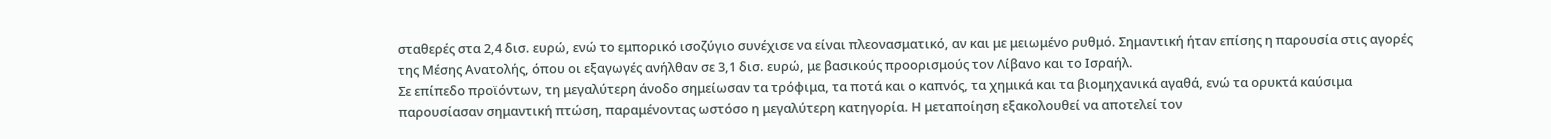σταθερές στα 2,4 δισ. ευρώ, ενώ το εμπορικό ισοζύγιο συνέχισε να είναι πλεονασματικό, αν και με μειωμένο ρυθμό. Σημαντική ήταν επίσης η παρουσία στις αγορές της Μέσης Ανατολής, όπου οι εξαγωγές ανήλθαν σε 3,1 δισ. ευρώ, με βασικούς προορισμούς τον Λίβανο και το Ισραήλ.
Σε επίπεδο προϊόντων, τη μεγαλύτερη άνοδο σημείωσαν τα τρόφιμα, τα ποτά και ο καπνός, τα χημικά και τα βιομηχανικά αγαθά, ενώ τα ορυκτά καύσιμα παρουσίασαν σημαντική πτώση, παραμένοντας ωστόσο η μεγαλύτερη κατηγορία. Η μεταποίηση εξακολουθεί να αποτελεί τον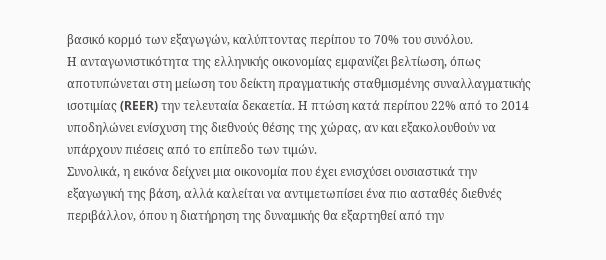βασικό κορμό των εξαγωγών, καλύπτοντας περίπου το 70% του συνόλου.
Η ανταγωνιστικότητα της ελληνικής οικονομίας εμφανίζει βελτίωση, όπως αποτυπώνεται στη μείωση του δείκτη πραγματικής σταθμισμένης συναλλαγματικής ισοτιμίας (REER) την τελευταία δεκαετία. Η πτώση κατά περίπου 22% από το 2014 υποδηλώνει ενίσχυση της διεθνούς θέσης της χώρας, αν και εξακολουθούν να υπάρχουν πιέσεις από το επίπεδο των τιμών.
Συνολικά, η εικόνα δείχνει μια οικονομία που έχει ενισχύσει ουσιαστικά την εξαγωγική της βάση, αλλά καλείται να αντιμετωπίσει ένα πιο ασταθές διεθνές περιβάλλον, όπου η διατήρηση της δυναμικής θα εξαρτηθεί από την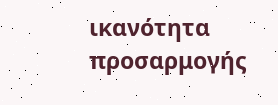ικανότητα προσαρμογής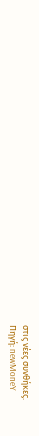στις νέες συνθήκες.
Πηγή: newMoneY